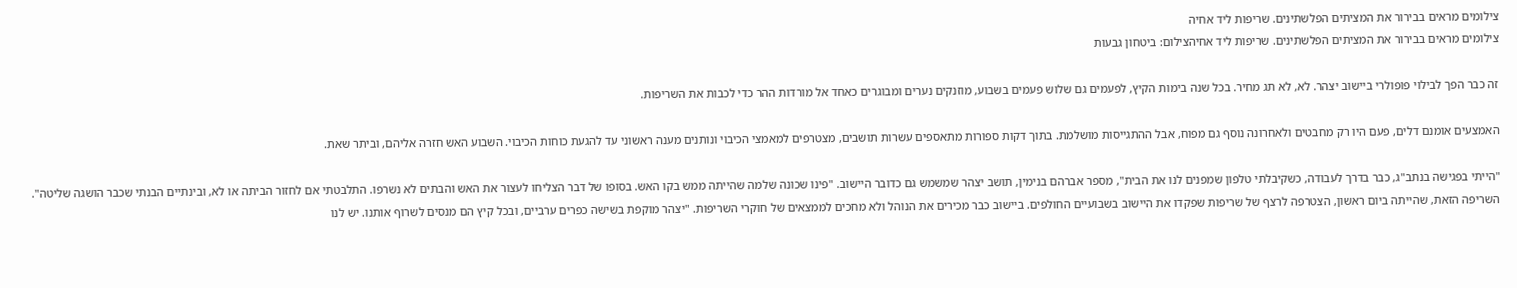צילומים מראים בבירור את המציתים הפלשתינים. שריפות ליד אחיה
צילומים מראים בבירור את המציתים הפלשתינים. שריפות ליד אחיהצילום: ביטחון גבעות

זה כבר הפך לבילוי פופולרי ביישוב יצהר. לא, לא תג מחיר. בכל שנה בימות הקיץ, לפעמים גם שלוש פעמים בשבוע, מוזנקים נערים ומבוגרים כאחד אל מורדות ההר כדי לכבות את השריפות.

האמצעים אומנם דלים, פעם היו רק מחבטים ולאחרונה נוסף גם מפוח, אבל ההתגייסות מושלמת. בתוך דקות ספורות מתאספים עשרות תושבים, מצטרפים למאמצי הכיבוי ונותנים מענה ראשוני עד להגעת כוחות הכיבוי. השבוע האש חזרה אליהם, וביתר שאת.

"הייתי בפגישה בנתב"ג, כבר בדרך לעבודה, כשקיבלתי טלפון שמפנים לנו את הבית", מספר אברהם בנימין, תושב יצהר שמשמש גם כדובר היישוב. "פינו שכונה שלמה שהייתה ממש בקו האש. בסופו של דבר הצליחו לעצור את האש והבתים לא נשרפו. התלבטתי אם לחזור הביתה או לא, ובינתיים הבנתי שכבר הושגה שליטה". השריפה הזאת, שהייתה ביום ראשון, הצטרפה לרצף של שריפות שפקדו את היישוב בשבועיים החולפים. ביישוב כבר מכירים את הנוהל ולא מחכים לממצאים של חוקרי השריפות. "יצהר מוקפת בשישה כפרים ערביים, ובכל קיץ הם מנסים לשרוף אותנו. יש לנו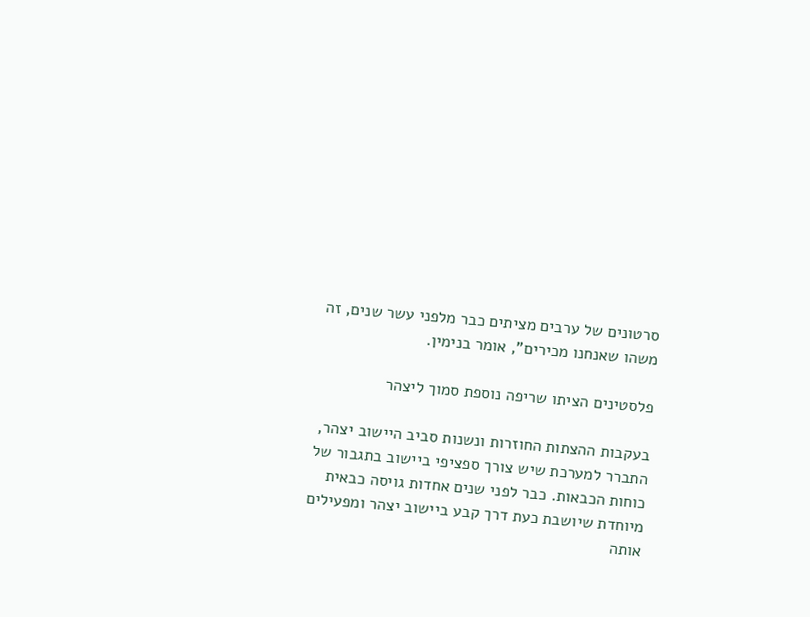סרטונים של ערבים מציתים כבר מלפני עשר שנים, זה משהו שאנחנו מכירים", אומר בנימין.

פלסטינים הציתו שריפה נוספת סמוך ליצהר

בעקבות ההצתות החוזרות ונשנות סביב היישוב יצהר, התברר למערכת שיש צורך ספציפי ביישוב בתגבור של כוחות הכבאות. כבר לפני שנים אחדות גויסה כבאית מיוחדת שיושבת כעת דרך קבע ביישוב יצהר ומפעילים אותה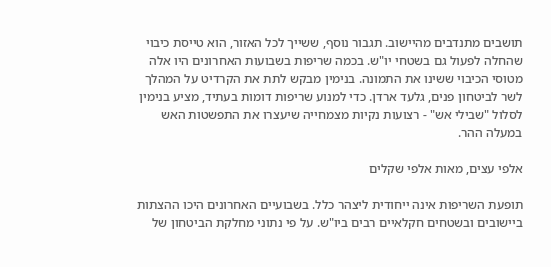תושבים מתנדבים מהיישוב. תגבור נוסף, ששייך לכל האזור, הוא טייסת כיבוי שהחלה לפעול גם בשטחי יו"ש. בכמה שריפות בשבועות האחרונים היו אלה מטוסי הכיבוי ששינו את התמונה. בנימין מבקש לתת את הקרדיט על המהלך לשר לביטחון פנים, גלעד ארדן. כדי למנוע שריפות דומות בעתיד, מציע בנימין לסלול "שבילי אש" - רצועות נקיות מצמחייה שיעצרו את התפשטות האש במעלה ההר.

אלפי עצים, מאות אלפי שקלים

תופעת השריפות אינה ייחודית ליצהר כלל. בשבועיים האחרונים היכו ההצתות ביישובים ובשטחים חקלאיים רבים ביו"ש. על פי נתוני מחלקת הביטחון של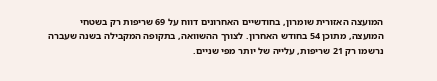המועצה האזורית שומרון, בחודשיים האחרונים דווח על 69 שריפות רק בשטחי המועצה, מתוכן 54 בחודש האחרון. לצורך ההשוואה, בתקופה המקבילה בשנה שעברה נרשמו רק 21 שריפות, עלייה של יותר מפי שניים.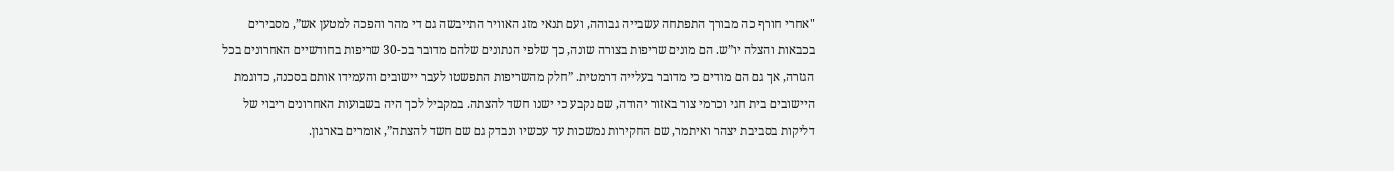"אחרי חורף כה מבורך התפתחה עשבייה גבוהה, ועם תנאי מזג האוויר התייבשה גם די מהר והפכה למטען אש”, מסבירים בכבאות והצלה יו”ש. הם מונים שריפות בצורה שונה, כך שלפי הנתונים שלהם מדובר בכ-30 שריפות בחודשיים האחרונים בכל הגזרה, אך גם הם מודים כי מדובר בעלייה דרמטית. ”חלק מהשריפות התפשטו לעבר יישובים והעמידו אותם בסכנה, כדוגמת היישובים בית חגי וכרמי צור באזור יהודה, שם נקבע כי ישנו חשד להצתה. במקביל לכך היה בשבועות האחרונים ריבוי של דליקות בסביבת יצהר ואיתמר, שם החקירות נמשכות עד עכשיו ונבדק גם שם חשד להצתה”, אומרים בארגון.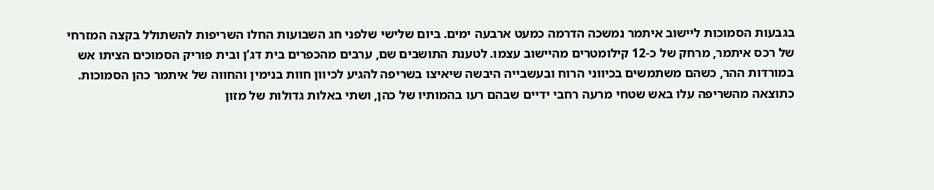בגבעות הסמוכות ליישוב איתמר נמשכה הדרמה כמעט ארבעה ימים. ביום שלישי שלפני חג השבועות החלו השריפות להשתולל בקצה המזרחי של רכס איתמר, מרחק של כ-12 קילומטרים מהיישוב עצמו. לטענת התושבים שם, ערבים מהכפרים בית דג’ן ובית פוריק הסמוכים הציתו אש במורדות ההר, כשהם משתמשים בכיווני הרוח ובעשבייה היבשה שיאיצו בשריפה להגיע לכיוון חוות בנימין והחווה של איתמר כהן הסמוכות. כתוצאה מהשריפה עלו באש שטחי מרעה רחבי ידיים שבהם רעו בהמותיו של כהן, ושתי באלות גדולות של מזון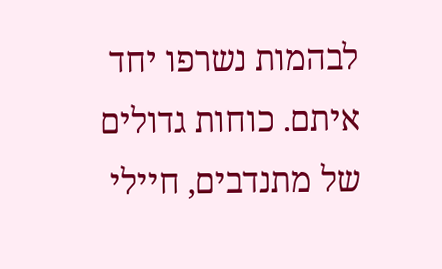לבהמות נשרפו יחד איתם. כוחות גדולים של מתנדבים, חיילי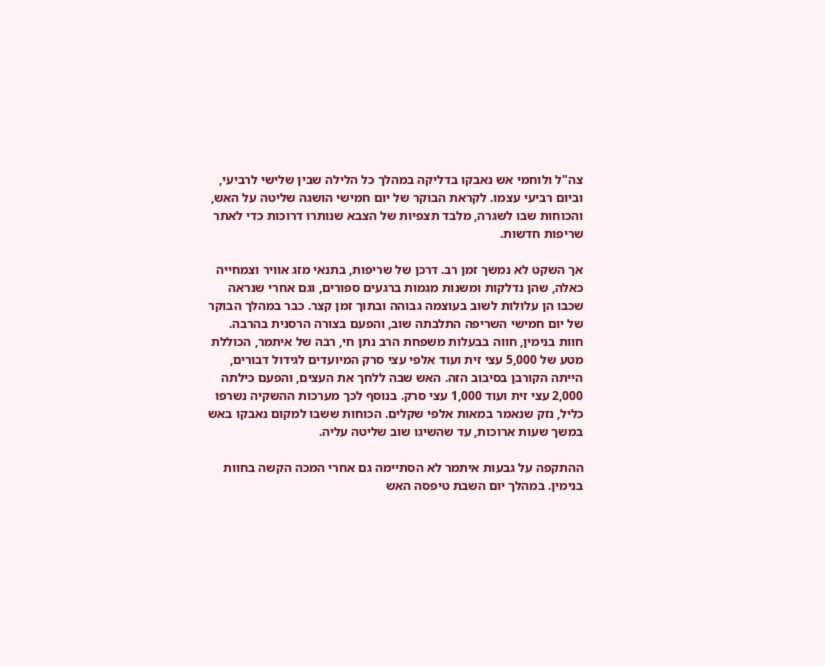צה"ל ולוחמי אש נאבקו בדליקה במהלך כל הלילה שבין שלישי לרביעי, וביום רביעי עצמו. לקראת הבוקר של יום חמישי הושגה שליטה על האש, והכוחות שבו לשגרה, מלבד תצפיות של הצבא שנותרו דרוכות כדי לאתר שריפות חדשות.

אך השקט לא נמשך זמן רב. דרכן של שריפות, בתנאי מזג אוויר וצמחייה כאלה, שהן נדלקות ומשנות מגמות ברגעים ספורים, וגם אחרי שנראה שכבו הן עלולות לשוב בעוצמה גבוהה ובתוך זמן קצר. כבר במהלך הבוקר של יום חמישי השריפה התלבתה שוב, והפעם בצורה הרסנית בהרבה. חוות בנימין, חווה בבעלות משפחת הרב נתן חי, רבה של איתמר, הכוללת מטע של 5,000 עצי זית ועוד אלפי עצי סרק המיועדים לגידול דבורים, הייתה הקורבן בסיבוב הזה. האש שבה ללחך את העצים, והפעם כילתה 2,000 עצי זית ועוד 1,000 עצי סרק. בנוסף לכך מערכות ההשקיה נשרפו כליל, נזק שנאמר במאות אלפי שקלים. הכוחות ששבו למקום נאבקו באש במשך שעות ארוכות, עד שהשיגו שוב שליטה עליה.

ההתקפה על גבעות איתמר לא הסתיימה גם אחרי המכה הקשה בחוות בנימין. במהלך יום השבת טיפסה האש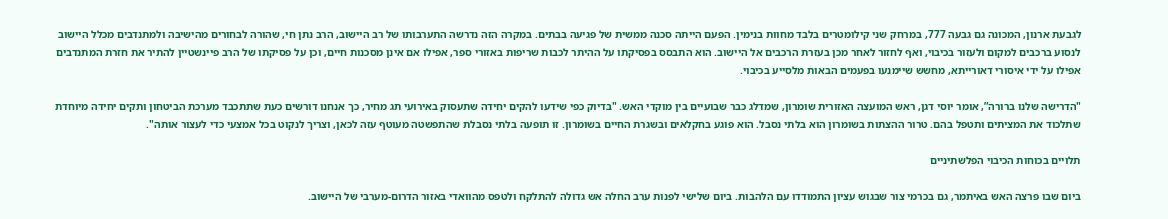לגבעת ארנון, המכונה גם גבעה 777, במרחק שני קילומטרים בלבד מחוות בנימין. הפעם הייתה סכנה ממשית של פגיעה בבתים. במקרה הזה נדרשה התערבותו של רב היישוב, הרב נתן חי, שהורה לבחורים מהישיבה ולמתנדבים מכלל היישוב לנסוע ברכבים למקום ולעזור בכיבוי, ואף לחזור לאחר מכן בעזרת הרכבים אל היישוב. הוא התבסס בפסיקתו על ההיתר לכבות שריפות באזורי ספר, אפילו אם אינן מסכנות חיים, וכן על פסיקתו של הרב פיינשטיין להתיר את חזרת המתנדבים אפילו על ידי איסורי דאורייתא, מחשש שיימנעו בפעמים הבאות מלסייע בכיבוי.

"הדרישה שלנו ברורה”, אומר יוסי דגן, ראש המועצה האזורית שומרון, שמדלג כבר שבועיים בין מוקדי האש. "בדיוק כפי שידעו להקים יחידה שתעסוק באירועי תג מחיר, כך אנחנו דורשים כעת שתתכבד מערכת הביטחון ותקים יחידה מיוחדת שתלכוד את המציתים ותטפל בהם. טרור ההצתות בשומרון הוא בלתי נסבל. הוא פוגע בחקלאים ובשגרת החיים בשומרון. זו תופעה בלתי נסבלת שהתפשטה מעוטף עזה לכאן, וצריך לנקוט בכל אמצעי כדי לעצור אותה".

תלויים בכוחות הכיבוי הפלשתיניים

ביום שבו פרצה האש באיתמר, גם בכרמי צור שבגוש עציון התמודדו עם הלהבות. ביום שלישי לפנות ערב החלה אש גדולה להתלקח ולטפס מהוואדי באזור הדרום-מערבי של היישוב.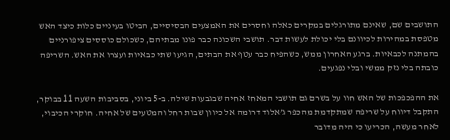התושבים שם, שאינם מתורגלים במקרים כאלה וחסרים את האמצעים הבסיסיים, הביטו בעיניים כלות כיצד האש מטפסת במהירות לכיוונם בלי יכולת לעשות דבר. תושבי השכונה כבר פונו מבתיהם, כשכולם כוססים ציפורניים בהמתנה לכבאיות. ברגע האחרון ממש, כשהפיח כבר עטף את הבתים, הגיעו שתי כבאיות ועצרו את האש. השריפה כובתה בלי נזק ממשי ובלי נפגעים.

את ההפכפכות של האש חוו על בשרם גם תושבי המאחז אחיה שבגבעות שילה. ב-5 ביוני, בסביבות השעה 11 בבוקר, התקבל דיווח על שריפה שמתקדמת מהכפר ג’אלוד דרומה אל כיוון שבות רחל והמטעים של אחיה. חוקרי הכיבוי, לאחר מעשה, הכריעו כי היה מדובר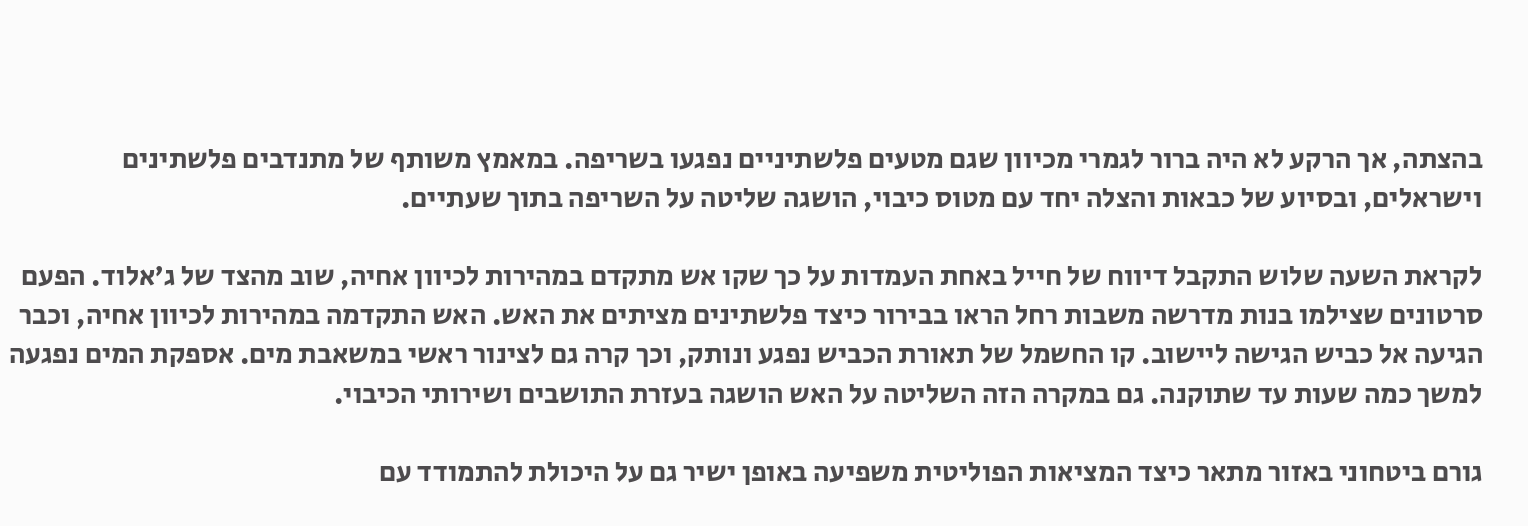בהצתה, אך הרקע לא היה ברור לגמרי מכיוון שגם מטעים פלשתיניים נפגעו בשריפה. במאמץ משותף של מתנדבים פלשתינים וישראלים, ובסיוע של כבאות והצלה יחד עם מטוס כיבוי, הושגה שליטה על השריפה בתוך שעתיים.

לקראת השעה שלוש התקבל דיווח של חייל באחת העמדות על כך שקו אש מתקדם במהירות לכיוון אחיה, שוב מהצד של ג’אלוד. הפעם סרטונים שצילמו בנות מדרשה משבות רחל הראו בבירור כיצד פלשתינים מציתים את האש. האש התקדמה במהירות לכיוון אחיה, וכבר הגיעה אל כביש הגישה ליישוב. קו החשמל של תאורת הכביש נפגע ונותק, וכך קרה גם לצינור ראשי במשאבת מים. אספקת המים נפגעה למשך כמה שעות עד שתוקנה. גם במקרה הזה השליטה על האש הושגה בעזרת התושבים ושירותי הכיבוי.

גורם ביטחוני באזור מתאר כיצד המציאות הפוליטית משפיעה באופן ישיר גם על היכולת להתמודד עם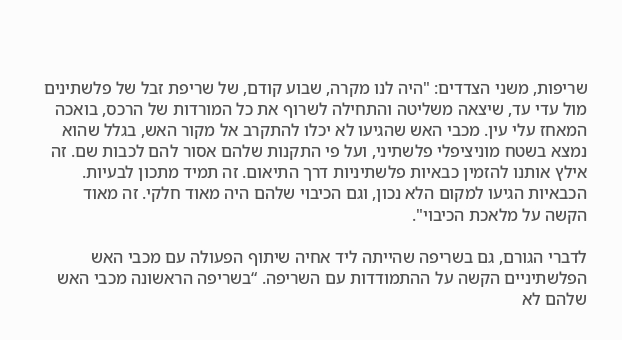שריפות, משני הצדדים: "היה לנו מקרה, שבוע קודם, של שריפת זבל של פלשתינים מול עדי עד, שיצאה משליטה והתחילה לשרוף את כל המורדות של הרכס, בואכה המאחז עלי עין. מכבי האש שהגיעו לא יכלו להתקרב אל מקור האש, בגלל שהוא נמצא בשטח מוניציפלי פלשתיני, ועל פי התקנות שלהם אסור להם לכבות שם. זה אילץ אותנו להזמין כבאיות פלשתיניות דרך התיאום. זה תמיד מתכון לבעיות. הכבאיות הגיעו למקום הלא נכון, וגם הכיבוי שלהם היה מאוד חלקי. זה מאוד הקשה על מלאכת הכיבוי".

לדברי הגורם, גם בשריפה שהייתה ליד אחיה שיתוף הפעולה עם מכבי האש הפלשתיניים הקשה על ההתמודדות עם השריפה. “בשריפה הראשונה מכבי האש שלהם לא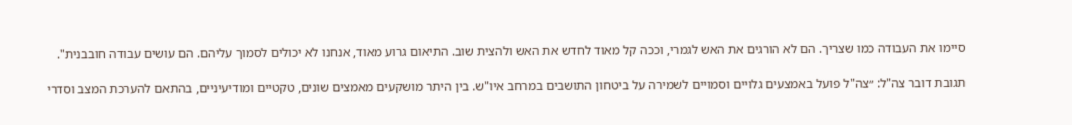סיימו את העבודה כמו שצריך. הם לא הורגים את האש לגמרי, וככה קל מאוד לחדש את האש ולהצית שוב. התיאום גרוע מאוד, אנחנו לא יכולים לסמוך עליהם. הם עושים עבודה חובבנית".

תגובת דובר צה"ל: ״צה"ל פועל באמצעים גלויים וסמויים לשמירה על ביטחון התושבים במרחב איו"ש. בין היתר מושקעים מאמצים שונים, טקטיים ומודיעיניים, בהתאם להערכת המצב וסדרי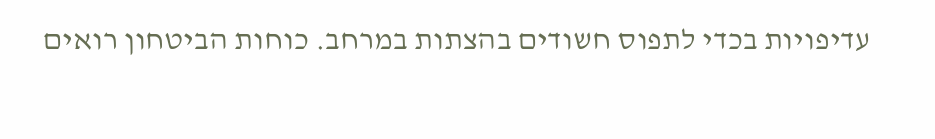עדיפויות בכדי לתפוס חשודים בהצתות במרחב. כוחות הביטחון רואים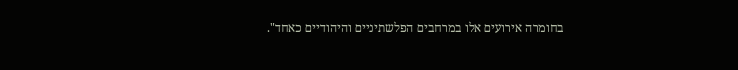בחומרה אירועים אלו במרחבים הפלשתיניים והיהודיים כאחד".